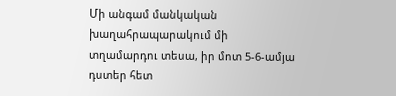Մի անգամ մանկական խաղահրապարակում մի տղամարդու տեսա, իր մոտ 5-6-ամյա դստեր հետ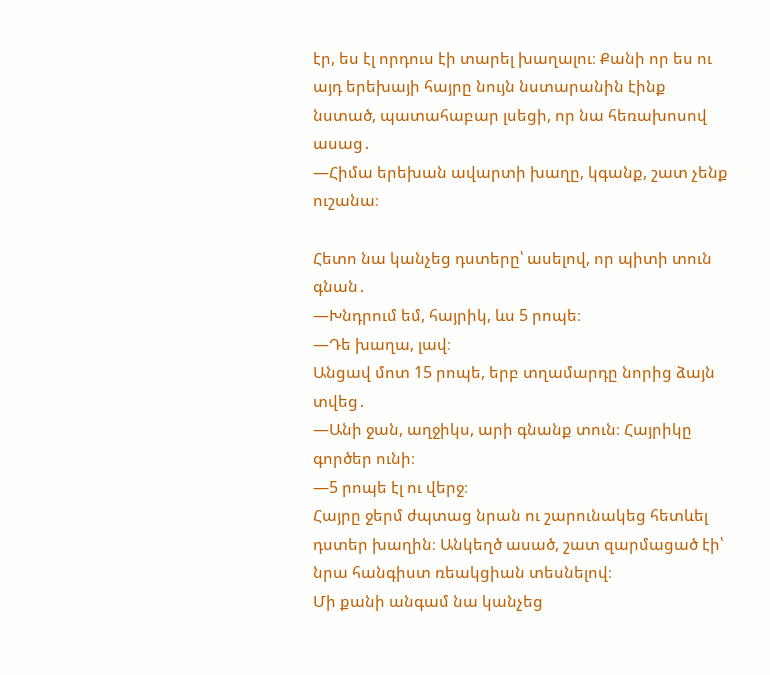էր, ես էլ որդուս էի տարել խաղալու։ Քանի որ ես ու այդ երեխայի հայրը նույն նստարանին էինք նստած, պատահաբար լսեցի, որ նա հեռախոսով ասաց․
—Հիմա երեխան ավարտի խաղը, կգանք, շատ չենք ուշանա։

Հետո նա կանչեց դստերը՝ ասելով, որ պիտի տուն գնան․
—Խնդրում եմ, հայրիկ, ևս 5 րոպե։
—Դե խաղա, լավ։
Անցավ մոտ 15 րոպե, երբ տղամարդը նորից ձայն տվեց․
—Անի ջան, աղջիկս, արի գնանք տուն։ Հայրիկը գործեր ունի։
—5 րոպե էլ ու վերջ։
Հայրը ջերմ ժպտաց նրան ու շարունակեց հետևել դստեր խաղին։ Անկեղծ ասած, շատ զարմացած էի՝ նրա հանգիստ ռեակցիան տեսնելով։
Մի քանի անգամ նա կանչեց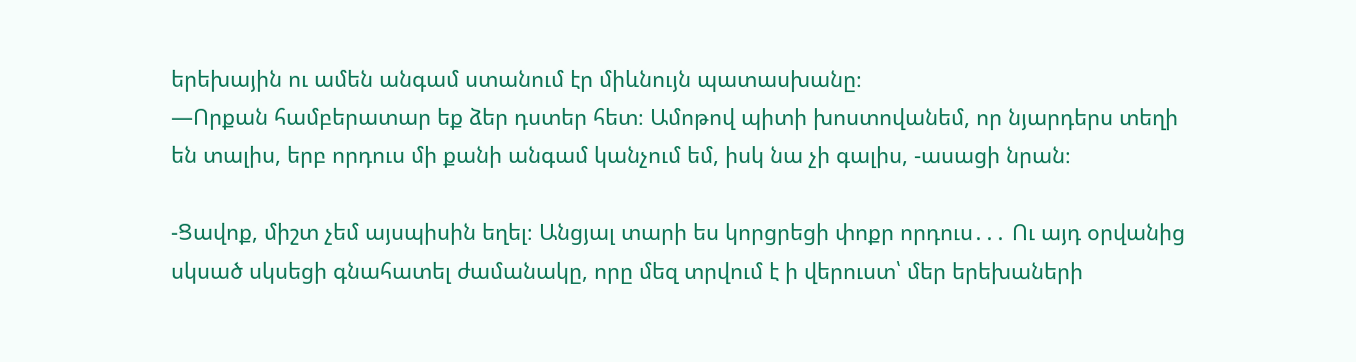երեխային ու ամեն անգամ ստանում էր միևնույն պատասխանը։
—Որքան համբերատար եք ձեր դստեր հետ։ Ամոթով պիտի խոստովանեմ, որ նյարդերս տեղի են տալիս, երբ որդուս մի քանի անգամ կանչում եմ, իսկ նա չի գալիս, -ասացի նրան։

-Ցավոք, միշտ չեմ այսպիսին եղել։ Անցյալ տարի ես կորցրեցի փոքր որդուս․․․ Ու այդ օրվանից սկսած սկսեցի գնահատել ժամանակը, որը մեզ տրվում է ի վերուստ՝ մեր երեխաների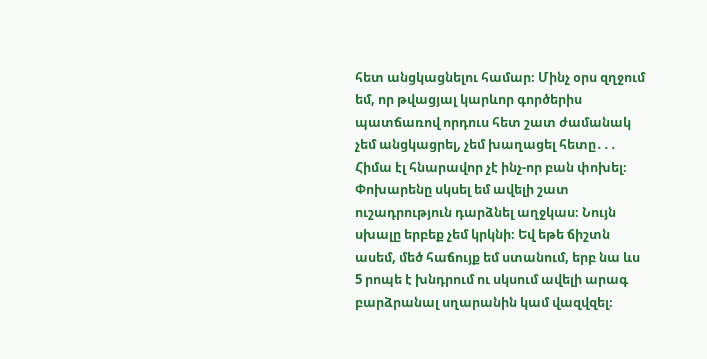հետ անցկացնելու համար։ Մինչ օրս զղջում եմ, որ թվացյալ կարևոր գործերիս պատճառով որդուս հետ շատ ժամանակ չեմ անցկացրել, չեմ խաղացել հետը․․․ Հիմա էլ հնարավոր չէ ինչ-որ բան փոխել։ Փոխարենը սկսել եմ ավելի շատ ուշադրություն դարձնել աղջկաս։ Նույն սխալը երբեք չեմ կրկնի։ Եվ եթե ճիշտն ասեմ, մեծ հաճույք եմ ստանում, երբ նա ևս 5 րոպե է խնդրում ու սկսում ավելի արագ բարձրանալ սղարանին կամ վազվզել։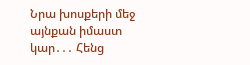Նրա խոսքերի մեջ այնքան իմաստ կար․․․ Հենց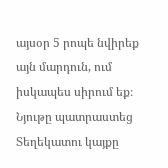այսօր 5 րոպե նվիրեք այն մարդուն, ում իսկապես սիրում եք։
Նյութը պատրաստեց Տեղեկատու կայքը